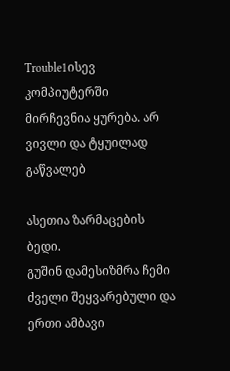Trouble1ისევ კომპიუტერში მირჩევნია ყურება. არ ვივლი და ტყუილად გაწვალებ

ასეთია ზარმაცების ბედი.
გუშინ დამესიზმრა ჩემი ძველი შეყვარებული და ერთი ამბავი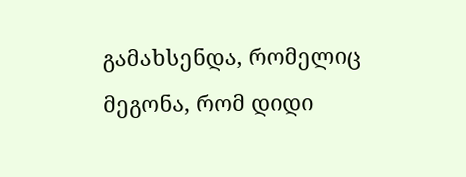გამახსენდა, რომელიც მეგონა, რომ დიდი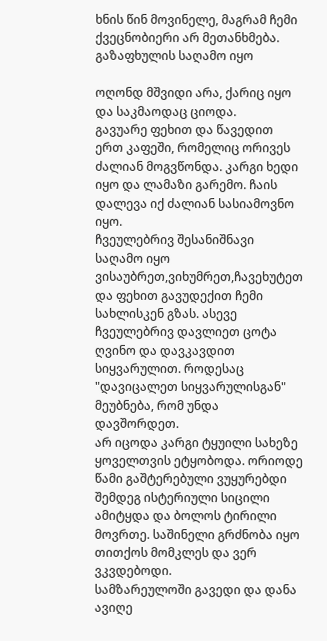ხნის წინ მოვინელე, მაგრამ ჩემი ქვეცნობიერი არ მეთანხმება.
გაზაფხულის საღამო იყო

ოღონდ მშვიდი არა, ქარიც იყო და საკმაოდაც ციოდა.
გავუარე ფეხით და წავედით ერთ კაფეში, რომელიც ორივეს ძალიან მოგვწონდა. კარგი ხედი იყო და ლამაზი გარემო. ჩაის დალევა იქ ძალიან სასიამოვნო იყო.
ჩვეულებრივ შესანიშნავი საღამო იყო ვისაუბრეთ,ვიხუმრეთ,ჩავეხუტეთ და ფეხით გავუდექით ჩემი სახლისკენ გზას. ასევე ჩვეულებრივ დავლიეთ ცოტა ღვინო და დავკავდით სიყვარულით. როდესაც "დავიცალეთ სიყვარულისგან" მეუბნება, რომ უნდა დავშორდეთ.
არ იცოდა კარგი ტყუილი სახეზე ყოველთვის ეტყობოდა. ორიოდე წამი გაშტერებული ვუყურებდი შემდეგ ისტერიული სიცილი ამიტყდა და ბოლოს ტირილი მოვრთე. საშინელი გრძნობა იყო თითქოს მომკლეს და ვერ ვკვდებოდი.
სამზარეულოში გავედი და დანა ავიღე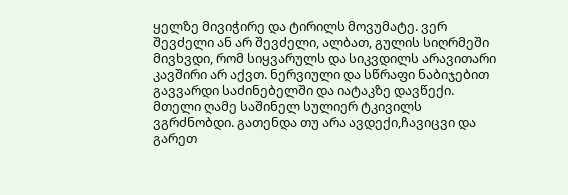ყელზე მივიჭირე და ტირილს მოვუმატე. ვერ შევძელი ან არ შევძელი, ალბათ, გულის სიღრმეში მივხვდი, რომ სიყვარულს და სიკვდილს არავითარი კავშირი არ აქვთ. ნერვიული და სწრაფი ნაბიჯებით გავვარდი საძინებელში და იატაკზე დავწექი.
მთელი ღამე საშინელ სულიერ ტკივილს ვგრძნობდი. გათენდა თუ არა ავდექი,ჩავიცვი და გარეთ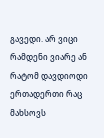გავედი. არ ვიცი რამდენი ვიარე ან რატომ დავდიოდი ერთადერთი რაც მახსოვს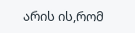არის ის,რომ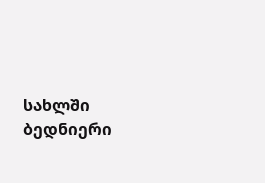სახლში ბედნიერი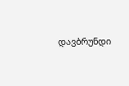დავბრუნდი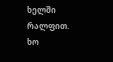ხელში რალფით.
ხო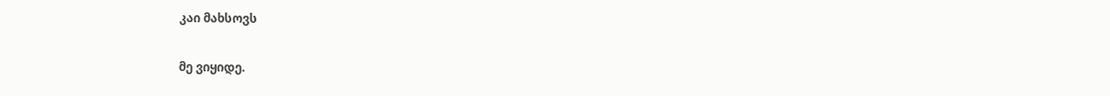კაი მახსოვს

მე ვიყიდე.